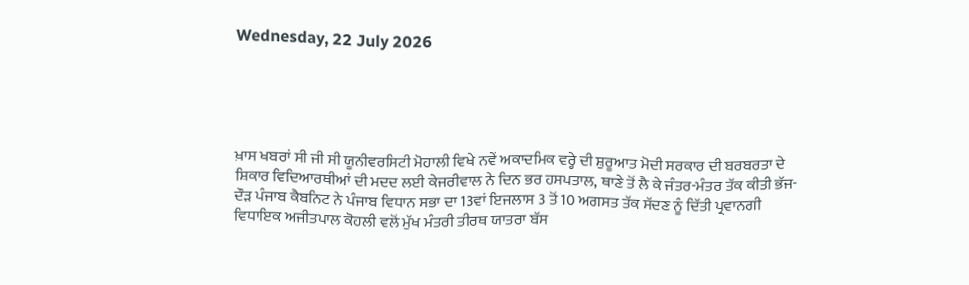Wednesday, 22 July 2026





ਖ਼ਾਸ ਖਬਰਾਂ ਸੀ ਜੀ ਸੀ ਯੂਨੀਵਰਸਿਟੀ ਮੋਹਾਲੀ ਵਿਖੇ ਨਵੇਂ ਅਕਾਦਮਿਕ ਵਰ੍ਹੇ ਦੀ ਸ਼ੁਰੂਆਤ ਮੋਦੀ ਸਰਕਾਰ ਦੀ ਬਰਬਰਤਾ ਦੇ ਸ਼ਿਕਾਰ ਵਿਦਿਆਰਥੀਆਂ ਦੀ ਮਦਦ ਲਈ ਕੇਜਰੀਵਾਲ ਨੇ ਦਿਨ ਭਰ ਹਸਪਤਾਲ, ਥਾਣੇ ਤੋਂ ਲੈ ਕੇ ਜੰਤਰ-ਮੰਤਰ ਤੱਕ ਕੀਤੀ ਭੱਜ-ਦੌੜ ਪੰਜਾਬ ਕੈਬਨਿਟ ਨੇ ਪੰਜਾਬ ਵਿਧਾਨ ਸਭਾ ਦਾ 13ਵਾਂ ਇਜਲਾਸ 3 ਤੋਂ 10 ਅਗਸਤ ਤੱਕ ਸੱਦਣ ਨੂੰ ਦਿੱਤੀ ਪ੍ਰਵਾਨਗੀ ਵਿਧਾਇਕ ਅਜੀਤਪਾਲ ਕੋਹਲੀ ਵਲੋਂ ਮੁੱਖ ਮੰਤਰੀ ਤੀਰਥ ਯਾਤਰਾ ਬੱਸ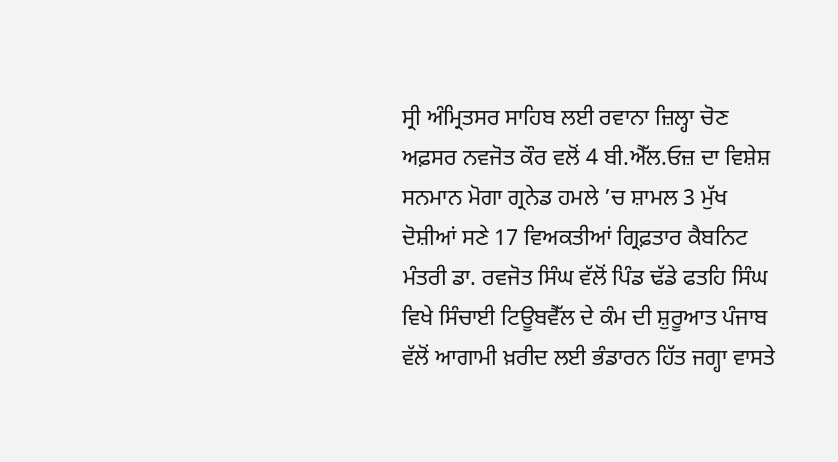ਸ੍ਰੀ ਅੰਮ੍ਰਿਤਸਰ ਸਾਹਿਬ ਲਈ ਰਵਾਨਾ ਜ਼ਿਲ੍ਹਾ ਚੋਣ ਅਫ਼ਸਰ ਨਵਜੋਤ ਕੌਰ ਵਲੋਂ 4 ਬੀ.ਐੱਲ.ਓਜ਼ ਦਾ ਵਿਸ਼ੇਸ਼ ਸਨਮਾਨ ਮੋਗਾ ਗ੍ਰਨੇਡ ਹਮਲੇ ’ਚ ਸ਼ਾਮਲ 3 ਮੁੱਖ ਦੋਸ਼ੀਆਂ ਸਣੇ 17 ਵਿਅਕਤੀਆਂ ਗ੍ਰਿਫ਼ਤਾਰ ਕੈਬਨਿਟ ਮੰਤਰੀ ਡਾ. ਰਵਜੋਤ ਸਿੰਘ ਵੱਲੋਂ ਪਿੰਡ ਢੱਡੇ ਫਤਹਿ ਸਿੰਘ ਵਿਖੇ ਸਿੰਚਾਈ ਟਿਊਬਵੈੱਲ ਦੇ ਕੰਮ ਦੀ ਸ਼ੁਰੂਆਤ ਪੰਜਾਬ ਵੱਲੋਂ ਆਗਾਮੀ ਖ਼ਰੀਦ ਲਈ ਭੰਡਾਰਨ ਹਿੱਤ ਜਗ੍ਹਾ ਵਾਸਤੇ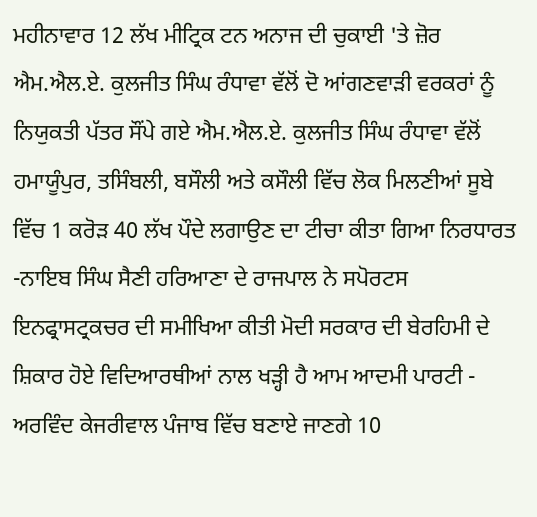ਮਹੀਨਾਵਾਰ 12 ਲੱਖ ਮੀਟ੍ਰਿਕ ਟਨ ਅਨਾਜ ਦੀ ਚੁਕਾਈ 'ਤੇ ਜ਼ੋਰ ਐਮ.ਐਲ.ਏ. ਕੁਲਜੀਤ ਸਿੰਘ ਰੰਧਾਵਾ ਵੱਲੋਂ ਦੋ ਆਂਗਣਵਾੜੀ ਵਰਕਰਾਂ ਨੂੰ ਨਿਯੁਕਤੀ ਪੱਤਰ ਸੌਂਪੇ ਗਏ ਐਮ.ਐਲ.ਏ. ਕੁਲਜੀਤ ਸਿੰਘ ਰੰਧਾਵਾ ਵੱਲੋਂ ਹਮਾਯੂੰਪੁਰ, ਤਸਿੰਬਲੀ, ਬਸੌਲੀ ਅਤੇ ਕਸੌਲੀ ਵਿੱਚ ਲੋਕ ਮਿਲਣੀਆਂ ਸੂਬੇ ਵਿੱਚ 1 ਕਰੋੜ 40 ਲੱਖ ਪੌਦੇ ਲਗਾਉਣ ਦਾ ਟੀਚਾ ਕੀਤਾ ਗਿਆ ਨਿਰਧਾਰਤ -ਨਾਇਬ ਸਿੰਘ ਸੈਣੀ ਹਰਿਆਣਾ ਦੇ ਰਾਜਪਾਲ ਨੇ ਸਪੋਰਟਸ ਇਨਫ੍ਰਾਸਟ੍ਰਕਚਰ ਦੀ ਸਮੀਖਿਆ ਕੀਤੀ ਮੋਦੀ ਸਰਕਾਰ ਦੀ ਬੇਰਹਿਮੀ ਦੇ ਸ਼ਿਕਾਰ ਹੋਏ ਵਿਦਿਆਰਥੀਆਂ ਨਾਲ ਖੜ੍ਹੀ ਹੈ ਆਮ ਆਦਮੀ ਪਾਰਟੀ - ਅਰਵਿੰਦ ਕੇਜਰੀਵਾਲ ਪੰਜਾਬ ਵਿੱਚ ਬਣਾਏ ਜਾਣਗੇ 10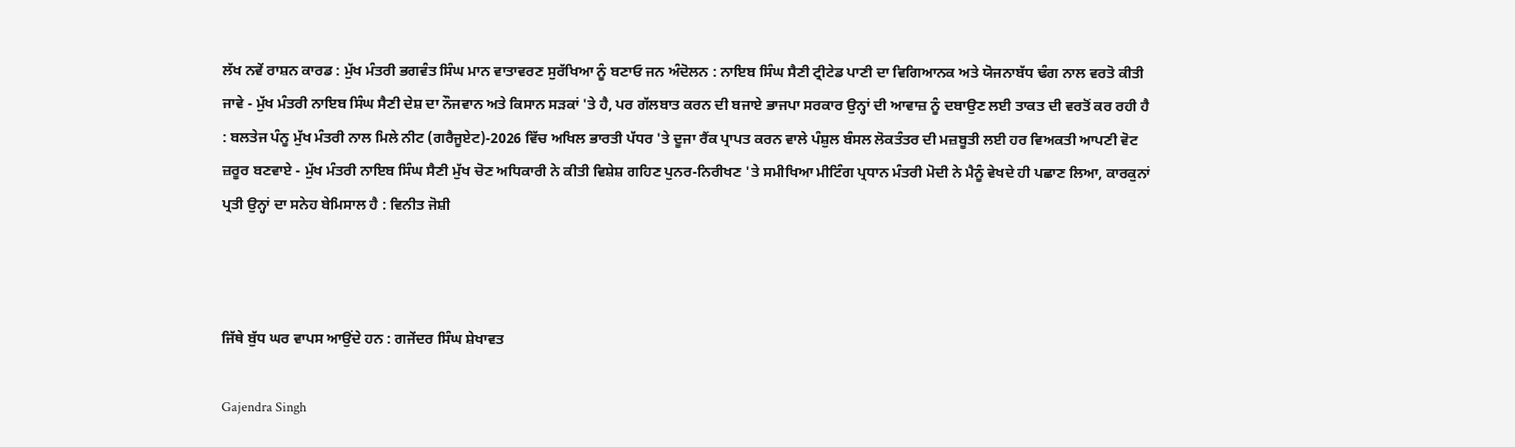ਲੱਖ ਨਵੇਂ ਰਾਸ਼ਨ ਕਾਰਡ : ਮੁੱਖ ਮੰਤਰੀ ਭਗਵੰਤ ਸਿੰਘ ਮਾਨ ਵਾਤਾਵਰਣ ਸੁਰੱਖਿਆ ਨੂੰ ਬਣਾਓ ਜਨ ਅੰਦੋਲਨ : ਨਾਇਬ ਸਿੰਘ ਸੈਣੀ ਟ੍ਰੀਟੇਡ ਪਾਣੀ ਦਾ ਵਿਗਿਆਨਕ ਅਤੇ ਯੋਜਨਾਬੱਧ ਢੰਗ ਨਾਲ ਵਰਤੋ ਕੀਤੀ ਜਾਵੇ - ਮੁੱਖ ਮੰਤਰੀ ਨਾਇਬ ਸਿੰਘ ਸੈਣੀ ਦੇਸ਼ ਦਾ ਨੌਜਵਾਨ ਅਤੇ ਕਿਸਾਨ ਸੜਕਾਂ 'ਤੇ ਹੈ, ਪਰ ਗੱਲਬਾਤ ਕਰਨ ਦੀ ਬਜਾਏ ਭਾਜਪਾ ਸਰਕਾਰ ਉਨ੍ਹਾਂ ਦੀ ਆਵਾਜ਼ ਨੂੰ ਦਬਾਉਣ ਲਈ ਤਾਕਤ ਦੀ ਵਰਤੋਂ ਕਰ ਰਹੀ ਹੈ : ਬਲਤੇਜ ਪੰਨੂ ਮੁੱਖ ਮੰਤਰੀ ਨਾਲ ਮਿਲੇ ਨੀਟ (ਗਰੈਜੂਏਟ)-2026 ਵਿੱਚ ਅਖਿਲ ਭਾਰਤੀ ਪੱਧਰ 'ਤੇ ਦੂਜਾ ਰੈਂਕ ਪ੍ਰਾਪਤ ਕਰਨ ਵਾਲੇ ਪੰਸ਼ੁਲ ਬੰਸਲ ਲੋਕਤੰਤਰ ਦੀ ਮਜ਼ਬੂਤੀ ਲਈ ਹਰ ਵਿਅਕਤੀ ਆਪਣੀ ਵੋਟ ਜ਼ਰੂਰ ਬਣਵਾਏ - ਮੁੱਖ ਮੰਤਰੀ ਨਾਇਬ ਸਿੰਘ ਸੈਣੀ ਮੁੱਖ ਚੋਣ ਅਧਿਕਾਰੀ ਨੇ ਕੀਤੀ ਵਿਸ਼ੇਸ਼ ਗਹਿਣ ਪੁਨਰ-ਨਿਰੀਖਣ 'ਤੇ ਸਮੀਖਿਆ ਮੀਟਿੰਗ ਪ੍ਰਧਾਨ ਮੰਤਰੀ ਮੋਦੀ ਨੇ ਮੈਨੂੰ ਵੇਖਦੇ ਹੀ ਪਛਾਣ ਲਿਆ, ਕਾਰਕੁਨਾਂ ਪ੍ਰਤੀ ਉਨ੍ਹਾਂ ਦਾ ਸਨੇਹ ਬੇਮਿਸਾਲ ਹੈ : ਵਿਨੀਤ ਜੋਸ਼ੀ



ਜਿੱਥੇ ਬੁੱਧ ਘਰ ਵਾਪਸ ਆਉਂਦੇ ਹਨ : ਗਜੇਂਦਰ ਸਿੰਘ ਸ਼ੇਖਾਵਤ

Gajendra Singh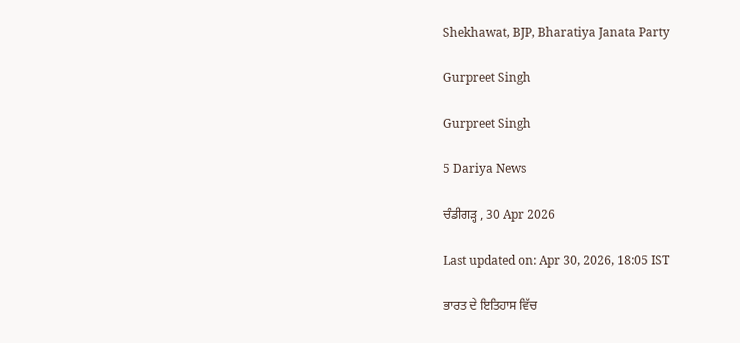Shekhawat, BJP, Bharatiya Janata Party

Gurpreet Singh

Gurpreet Singh

5 Dariya News

ਚੰਡੀਗੜ੍ਹ , 30 Apr 2026

Last updated on: Apr 30, 2026, 18:05 IST

ਭਾਰਤ ਦੇ ਇਤਿਹਾਸ ਵਿੱਚ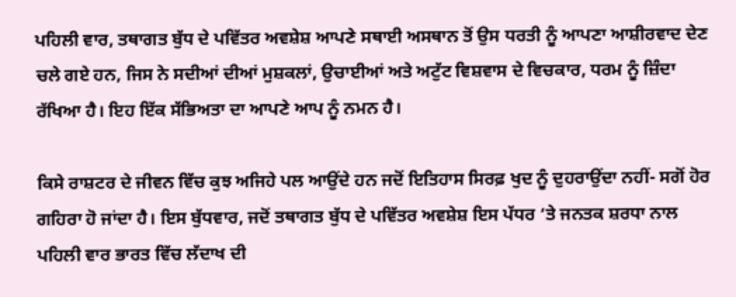ਪਹਿਲੀ ਵਾਰ, ਤਥਾਗਤ ਬੁੱਧ ਦੇ ਪਵਿੱਤਰ ਅਵਸ਼ੇਸ਼ ਆਪਣੇ ਸਥਾਈ ਅਸਥਾਨ ਤੋਂ ਉਸ ਧਰਤੀ ਨੂੰ ਆਪਣਾ ਆਸ਼ੀਰਵਾਦ ਦੇਣ ਚਲੇ ਗਏ ਹਨ, ਜਿਸ ਨੇ ਸਦੀਆਂ ਦੀਆਂ ਮੁਸ਼ਕਲਾਂ, ਉਚਾਈਆਂ ਅਤੇ ਅਟੁੱਟ ਵਿਸ਼ਵਾਸ ਦੇ ਵਿਚਕਾਰ, ਧਰਮ ਨੂੰ ਜ਼ਿੰਦਾ ਰੱਖਿਆ ਹੈ। ਇਹ ਇੱਕ ਸੱਭਿਅਤਾ ਦਾ ਆਪਣੇ ਆਪ ਨੂੰ ਨਮਨ ਹੈ।

ਕਿਸੇ ਰਾਸ਼ਟਰ ਦੇ ਜੀਵਨ ਵਿੱਚ ਕੁਝ ਅਜਿਹੇ ਪਲ ਆਉਂਦੇ ਹਨ ਜਦੋਂ ਇਤਿਹਾਸ ਸਿਰਫ਼ ਖੁਦ ਨੂੰ ਦੁਹਰਾਉਂਦਾ ਨਹੀਂ- ਸਗੋਂ ਹੋਰ ਗਹਿਰਾ ਹੋ ਜਾਂਦਾ ਹੈ। ਇਸ ਬੁੱਧਵਾਰ, ਜਦੋਂ ਤਥਾਗਤ ਬੁੱਧ ਦੇ ਪਵਿੱਤਰ ਅਵਸ਼ੇਸ਼ ਇਸ ਪੱਧਰ ‘ਤੇ ਜਨਤਕ ਸ਼ਰਧਾ ਨਾਲ ਪਹਿਲੀ ਵਾਰ ਭਾਰਤ ਵਿੱਚ ਲੱਦਾਖ ਦੀ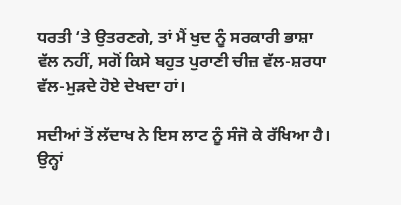ਧਰਤੀ ‘ਤੇ ਉਤਰਣਗੇ, ਤਾਂ ਮੈਂ ਖੁਦ ਨੂੰ ਸਰਕਾਰੀ ਭਾਸ਼ਾ ਵੱਲ ਨਹੀਂ, ਸਗੋਂ ਕਿਸੇ ਬਹੁਤ ਪੁਰਾਣੀ ਚੀਜ਼ ਵੱਲ-ਸ਼ਰਧਾ ਵੱਲ-ਮੁੜਦੇ ਹੋਏ ਦੇਖਦਾ ਹਾਂ।

ਸਦੀਆਂ ਤੋਂ ਲੱਦਾਖ ਨੇ ਇਸ ਲਾਟ ਨੂੰ ਸੰਜੋ ਕੇ ਰੱਖਿਆ ਹੈ। ਉਨ੍ਹਾਂ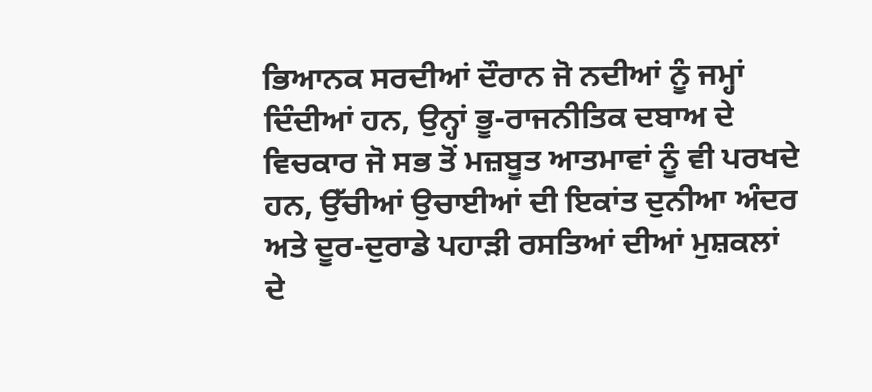ਭਿਆਨਕ ਸਰਦੀਆਂ ਦੌਰਾਨ ਜੋ ਨਦੀਆਂ ਨੂੰ ਜਮ੍ਹਾਂ ਦਿੰਦੀਆਂ ਹਨ, ਉਨ੍ਹਾਂ ਭੂ-ਰਾਜਨੀਤਿਕ ਦਬਾਅ ਦੇ ਵਿਚਕਾਰ ਜੋ ਸਭ ਤੋਂ ਮਜ਼ਬੂਤ ਆਤਮਾਵਾਂ ਨੂੰ ਵੀ ਪਰਖਦੇ ਹਨ, ਉੱਚੀਆਂ ਉਚਾਈਆਂ ਦੀ ਇਕਾਂਤ ਦੁਨੀਆ ਅੰਦਰ ਅਤੇ ਦੂਰ-ਦੁਰਾਡੇ ਪਹਾੜੀ ਰਸਤਿਆਂ ਦੀਆਂ ਮੁਸ਼ਕਲਾਂ ਦੇ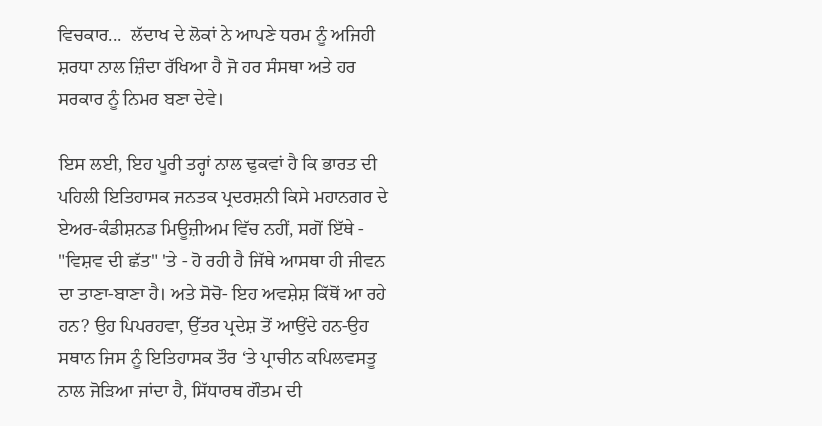ਵਿਚਕਾਰ...  ਲੱਦਾਖ ਦੇ ਲੋਕਾਂ ਨੇ ਆਪਣੇ ਧਰਮ ਨੂੰ ਅਜਿਹੀ ਸ਼ਰਧਾ ਨਾਲ ਜ਼ਿੰਦਾ ਰੱਖਿਆ ਹੈ ਜੋ ਹਰ ਸੰਸਥਾ ਅਤੇ ਹਰ ਸਰਕਾਰ ਨੂੰ ਨਿਮਰ ਬਣਾ ਦੇਵੇ।

ਇਸ ਲਈ, ਇਹ ਪੂਰੀ ਤਰ੍ਹਾਂ ਨਾਲ ਢੁਕਵਾਂ ਹੈ ਕਿ ਭਾਰਤ ਦੀ ਪਹਿਲੀ ਇਤਿਹਾਸਕ ਜਨਤਕ ਪ੍ਰਦਰਸ਼ਨੀ ਕਿਸੇ ਮਹਾਨਗਰ ਦੇ ਏਅਰ-ਕੰਡੀਸ਼ਨਡ ਮਿਊਜ਼ੀਅਮ ਵਿੱਚ ਨਹੀਂ, ਸਗੋਂ ਇੱਥੇ - "ਵਿਸ਼ਵ ਦੀ ਛੱਤ" 'ਤੇ - ਹੋ ਰਹੀ ਹੈ ਜਿੱਥੇ ਆਸਥਾ ਹੀ ਜੀਵਨ ਦਾ ਤਾਣਾ-ਬਾਣਾ ਹੈ। ਅਤੇ ਸੋਚੋ- ਇਹ ਅਵਸ਼ੇਸ਼ ਕਿੱਥੋਂ ਆ ਰਹੇ ਹਨ? ਉਹ ਪਿਪਰਹਵਾ, ਉੱਤਰ ਪ੍ਰਦੇਸ਼ ਤੋਂ ਆਉਂਦੇ ਹਨ-ਉਹ ਸਥਾਨ ਜਿਸ ਨੂੰ ਇਤਿਹਾਸਕ ਤੌਰ ‘ਤੇ ਪ੍ਰਾਚੀਨ ਕਪਿਲਵਸਤੂ ਨਾਲ ਜੋੜਿਆ ਜਾਂਦਾ ਹੈ, ਸਿੱਧਾਰਥ ਗੌਤਮ ਦੀ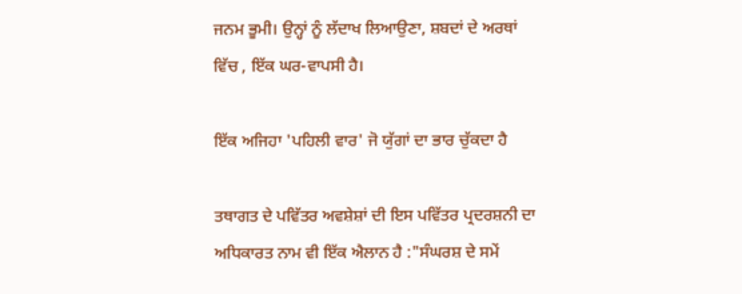ਜਨਮ ਭੂਮੀ। ਉਨ੍ਹਾਂ ਨੂੰ ਲੱਦਾਖ ਲਿਆਉਣਾ, ਸ਼ਬਦਾਂ ਦੇ ਅਰਥਾਂ ਵਿੱਚ , ਇੱਕ ਘਰ-ਵਾਪਸੀ ਹੈ।

ਇੱਕ ਅਜਿਹਾ 'ਪਹਿਲੀ ਵਾਰ' ਜੋ ਯੁੱਗਾਂ ਦਾ ਭਾਰ ਚੁੱਕਦਾ ਹੈ

ਤਥਾਗਤ ਦੇ ਪਵਿੱਤਰ ਅਵਸ਼ੇਸ਼ਾਂ ਦੀ ਇਸ ਪਵਿੱਤਰ ਪ੍ਰਦਰਸ਼ਨੀ ਦਾ ਅਧਿਕਾਰਤ ਨਾਮ ਵੀ ਇੱਕ ਐਲਾਨ ਹੈ :"ਸੰਘਰਸ਼ ਦੇ ਸਮੇਂ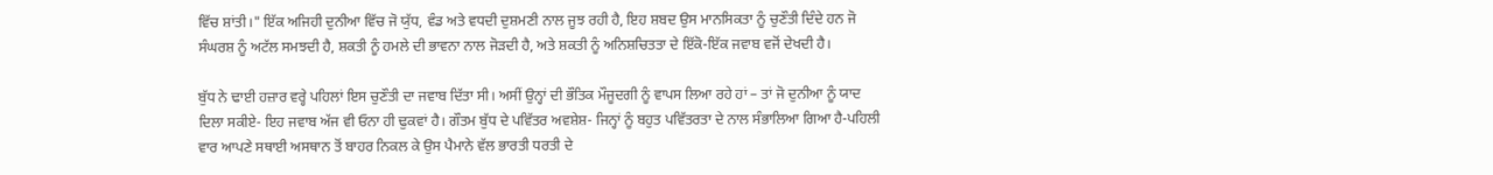ਵਿੱਚ ਸ਼ਾਂਤੀ।" ਇੱਕ ਅਜਿਹੀ ਦੁਨੀਆ ਵਿੱਚ ਜੋ ਯੁੱਧ, ਵੰਡ ਅਤੇ ਵਧਦੀ ਦੁਸ਼ਮਣੀ ਨਾਲ ਜੂਝ ਰਹੀ ਹੈ, ਇਹ ਸ਼ਬਦ ਉਸ ਮਾਨਸਿਕਤਾ ਨੂੰ ਚੁਣੌਤੀ ਦਿੰਦੇ ਹਨ ਜੋ ਸੰਘਰਸ਼ ਨੂੰ ਅਟੱਲ ਸਮਝਦੀ ਹੈ, ਸ਼ਕਤੀ ਨੂੰ ਹਮਲੇ ਦੀ ਭਾਵਨਾ ਨਾਲ ਜੋੜਦੀ ਹੈ, ਅਤੇ ਸ਼ਕਤੀ ਨੂੰ ਅਨਿਸ਼ਚਿਤਤਾ ਦੇ ਇੱਕੋ-ਇੱਕ ਜਵਾਬ ਵਜੋਂ ਦੇਖਦੀ ਹੈ।

ਬੁੱਧ ਨੇ ਢਾਈ ਹਜ਼ਾਰ ਵਰ੍ਹੇ ਪਹਿਲਾਂ ਇਸ ਚੁਣੌਤੀ ਦਾ ਜਵਾਬ ਦਿੱਤਾ ਸੀ। ਅਸੀਂ ਉਨ੍ਹਾਂ ਦੀ ਭੌਤਿਕ ਮੌਜੂਦਗੀ ਨੂੰ ਵਾਪਸ ਲਿਆ ਰਹੇ ਹਾਂ – ਤਾਂ ਜੋ ਦੁਨੀਆ ਨੂੰ ਯਾਦ ਦਿਲਾ ਸਕੀਏ- ਇਹ ਜਵਾਬ ਅੱਜ ਵੀ ਓਨਾ ਹੀ ਢੁਕਵਾਂ ਹੈ। ਗੌਤਮ ਬੁੱਧ ਦੇ ਪਵਿੱਤਰ ਅਵਸ਼ੇਸ਼- ਜਿਨ੍ਹਾਂ ਨੂੰ ਬਹੁਤ ਪਵਿੱਤਰਤਾ ਦੇ ਨਾਲ ਸੰਭਾਲਿਆ ਗਿਆ ਹੈ-ਪਹਿਲੀ ਵਾਰ ਆਪਣੇ ਸਥਾਈ ਅਸਥਾਨ ਤੋਂ ਬਾਹਰ ਨਿਕਲ ਕੇ ਉਸ ਪੈਮਾਨੇ ਵੱਲ ਭਾਰਤੀ ਧਰਤੀ ਦੇ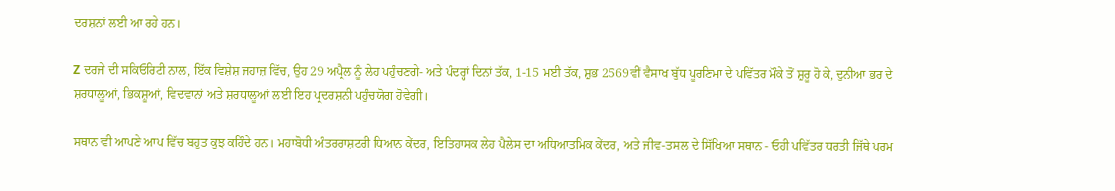ਦਰਸ਼ਨਾਂ ਲਈ ਆ ਰਹੇ ਹਨ।

Z ਦਰਜੇ ਦੀ ਸਕਿਓਰਿਟੀ ਨਾਲ, ਇੱਕ ਵਿਸ਼ੇਸ਼ ਜਹਾਜ਼ ਵਿੱਚ, ਉਹ 29 ਅਪ੍ਰੈਲ ਨੂੰ ਲੇਹ ਪਹੁੰਚਣਗੇ- ਅਤੇ ਪੰਦਰ੍ਹਾਂ ਦਿਨਾਂ ਤੱਕ, 1-15 ਮਈ ਤੱਕ, ਸ਼ੁਭ 2569ਵੀਂ ਵੈਸਾਖ ਬੁੱਧ ਪੂਰਣਿਮਾ ਦੇ ਪਵਿੱਤਰ ਮੌਕੇ ਤੋਂ ਸ਼ੁਰੂ ਹੋ ਕੇ, ਦੁਨੀਆ ਭਰ ਦੇ ਸ਼ਰਧਾਲੂਆਂ, ਭਿਕਸ਼ੂਆਂ, ਵਿਦਵਾਨਾਂ ਅਤੇ ਸ਼ਰਧਾਲੂਆਂ ਲਈ ਇਹ ਪ੍ਰਦਰਸ਼ਨੀ ਪਹੁੰਚਯੋਗ ਹੋਵੇਗੀ।

ਸਥਾਨ ਵੀ ਆਪਣੇ ਆਪ ਵਿੱਚ ਬਹੁਤ ਕੁਝ ਕਹਿੰਦੇ ਹਨ। ਮਹਾਬੋਧੀ ਅੰਤਰਰਾਸ਼ਟਰੀ ਧਿਆਨ ਕੇਂਦਰ, ਇਤਿਹਾਸਕ ਲੇਹ ਪੈਲੇਸ ਦਾ ਅਧਿਆਤਮਿਕ ਕੇਂਦਰ, ਅਤੇ ਜੀਵ-ਤਸਲ ਦੇ ਸਿੱਖਿਆ ਸਥਾਨ - ਓਹੀ ਪਵਿੱਤਰ ਧਰਤੀ ਜਿੱਥੇ ਪਰਮ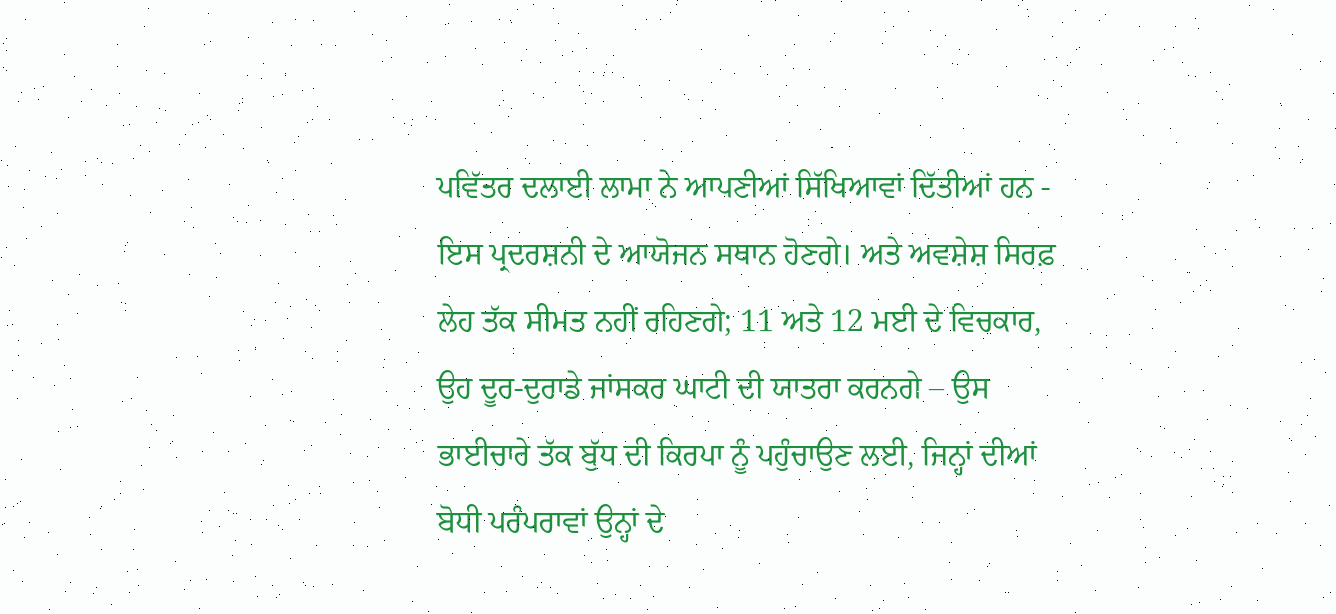ਪਵਿੱਤਰ ਦਲਾਈ ਲਾਮਾ ਨੇ ਆਪਣੀਆਂ ਸਿੱਖਿਆਵਾਂ ਦਿੱਤੀਆਂ ਹਨ - ਇਸ ਪ੍ਰਦਰਸ਼ਨੀ ਦੇ ਆਯੋਜਨ ਸਥਾਨ ਹੋਣਗੇ। ਅਤੇ ਅਵਸ਼ੇਸ਼ ਸਿਰਫ਼ ਲੇਹ ਤੱਕ ਸੀਮਤ ਨਹੀਂ ਰਹਿਣਗੇ; 11 ਅਤੇ 12 ਮਈ ਦੇ ਵਿਚਕਾਰ, ਉਹ ਦੂਰ-ਦੁਰਾਡੇ ਜਾਂਸਕਰ ਘਾਟੀ ਦੀ ਯਾਤਰਾ ਕਰਨਗੇ – ਉਸ ਭਾਈਚਾਰੇ ਤੱਕ ਬੁੱਧ ਦੀ ਕਿਰਪਾ ਨੂੰ ਪਹੁੰਚਾਉਣ ਲਈ, ਜਿਨ੍ਹਾਂ ਦੀਆਂ ਬੋਧੀ ਪਰੰਪਰਾਵਾਂ ਉਨ੍ਹਾਂ ਦੇ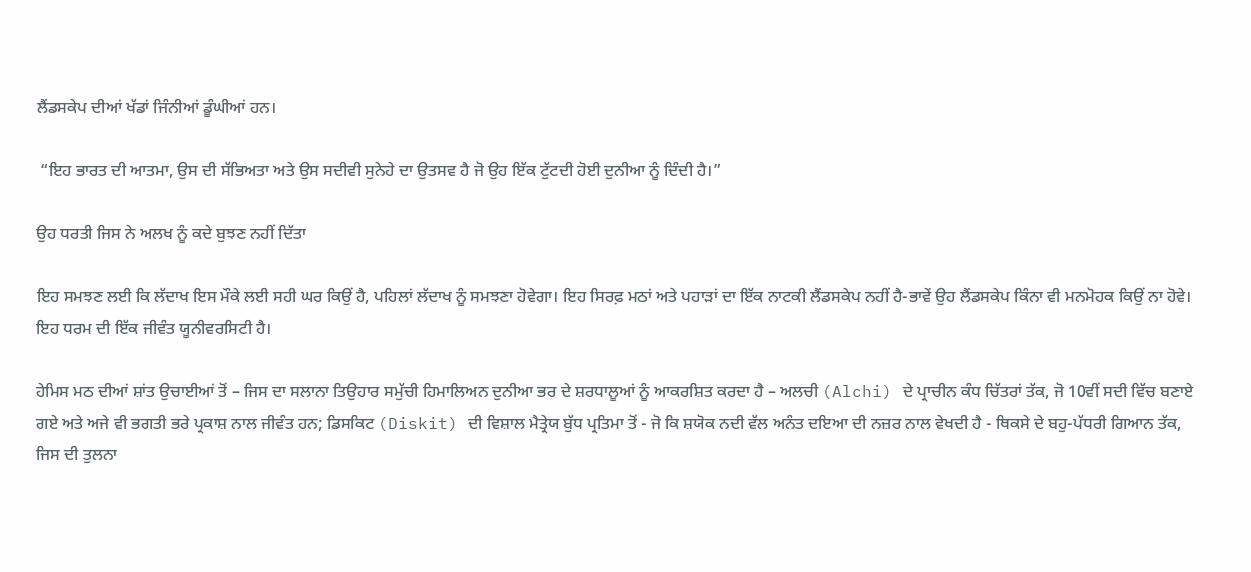ਲੈਂਡਸਕੇਪ ਦੀਆਂ ਖੱਡਾਂ ਜਿੰਨੀਆਂ ਡੂੰਘੀਆਂ ਹਨ।

 “ਇਹ ਭਾਰਤ ਦੀ ਆਤਮਾ, ਉਸ ਦੀ ਸੱਭਿਅਤਾ ਅਤੇ ਉਸ ਸਦੀਵੀ ਸੁਨੇਹੇ ਦਾ ਉਤਸਵ ਹੈ ਜੋ ਉਹ ਇੱਕ ਟੁੱਟਦੀ ਹੋਈ ਦੁਨੀਆ ਨੂੰ ਦਿੰਦੀ ਹੈ।”

ਉਹ ਧਰਤੀ ਜਿਸ ਨੇ ਅਲਖ ਨੂੰ ਕਦੇ ਬੁਝਣ ਨਹੀਂ ਦਿੱਤਾ

ਇਹ ਸਮਝਣ ਲਈ ਕਿ ਲੱਦਾਖ ਇਸ ਮੌਕੇ ਲਈ ਸਹੀ ਘਰ ਕਿਉਂ ਹੈ, ਪਹਿਲਾਂ ਲੱਦਾਖ ਨੂੰ ਸਮਝਣਾ ਹੋਵੇਗਾ। ਇਹ ਸਿਰਫ਼ ਮਠਾਂ ਅਤੇ ਪਹਾੜਾਂ ਦਾ ਇੱਕ ਨਾਟਕੀ ਲੈਂਡਸਕੇਪ ਨਹੀਂ ਹੈ-ਭਾਵੇਂ ਉਹ ਲੈਂਡਸਕੇਪ ਕਿੰਨਾ ਵੀ ਮਨਮੋਹਕ ਕਿਉਂ ਨਾ ਹੋਵੇ। ਇਹ ਧਰਮ ਦੀ ਇੱਕ ਜੀਵੰਤ ਯੂਨੀਵਰਸਿਟੀ ਹੈ।

ਹੇਮਿਸ ਮਠ ਦੀਆਂ ਸ਼ਾਂਤ ਉਚਾਈਆਂ ਤੋਂ – ਜਿਸ ਦਾ ਸਲਾਨਾ ਤਿਉਹਾਰ ਸਮੁੱਚੀ ਹਿਮਾਲਿਅਨ ਦੁਨੀਆ ਭਰ ਦੇ ਸ਼ਰਧਾਲੂਆਂ ਨੂੰ ਆਕਰਸ਼ਿਤ ਕਰਦਾ ਹੈ – ਅਲਚੀ (Alchi) ਦੇ ਪ੍ਰਾਚੀਨ ਕੰਧ ਚਿੱਤਰਾਂ ਤੱਕ, ਜੋ 10ਵੀਂ ਸਦੀ ਵਿੱਚ ਬਣਾਏ ਗਏ ਅਤੇ ਅਜੇ ਵੀ ਭਗਤੀ ਭਰੇ ਪ੍ਰਕਾਸ਼ ਨਾਲ ਜੀਵੰਤ ਹਨ; ਡਿਸਕਿਟ (Diskit) ਦੀ ਵਿਸ਼ਾਲ ਮੈਤ੍ਰੇਯ ਬੁੱਧ ਪ੍ਰਤਿਮਾ ਤੋਂ - ਜੋ ਕਿ ਸ਼ਯੋਕ ਨਦੀ ਵੱਲ ਅਨੰਤ ਦਇਆ ਦੀ ਨਜ਼ਰ ਨਾਲ ਵੇਖਦੀ ਹੈ - ਥਿਕਸੇ ਦੇ ਬਹੁ-ਪੱਧਰੀ ਗਿਆਨ ਤੱਕ, ਜਿਸ ਦੀ ਤੁਲਨਾ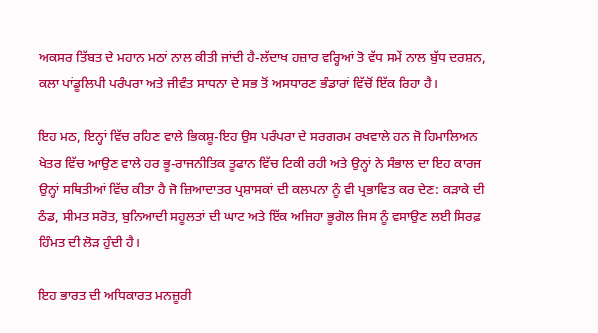ਅਕਸਰ ਤਿੱਬਤ ਦੇ ਮਹਾਨ ਮਠਾਂ ਨਾਲ ਕੀਤੀ ਜਾਂਦੀ ਹੈ-ਲੱਦਾਖ ਹਜ਼ਾਰ ਵਰ੍ਹਿਆਂ ਤੋ ਵੱਧ ਸਮੇਂ ਨਾਲ ਬੁੱਧ ਦਰਸ਼ਨ, ਕਲਾ ਪਾਂਡੂਲਿਪੀ ਪਰੰਪਰਾ ਅਤੇ ਜੀਵੰਤ ਸਾਧਨਾ ਦੇ ਸਭ ਤੋਂ ਅਸਧਾਰਣ ਭੰਡਾਰਾਂ ਵਿੱਚੋਂ ਇੱਕ ਰਿਹਾ ਹੈ।

ਇਹ ਮਠ, ਇਨ੍ਹਾਂ ਵਿੱਚ ਰਹਿਣ ਵਾਲੇ ਭਿਕਸ਼ੂ-ਇਹ ਉਸ ਪਰੰਪਰਾ ਦੇ ਸਰਗਰਮ ਰਖਵਾਲੇ ਹਨ ਜੋ ਹਿਮਾਲਿਅਨ ਖੇਤਰ ਵਿੱਚ ਆਉਣ ਵਾਲੇ ਹਰ ਭੂ-ਰਾਜਨੀਤਿਕ ਤੂਫਾਨ ਵਿੱਚ ਟਿਕੀ ਰਹੀ ਅਤੇ ਉਨ੍ਹਾਂ ਨੇ ਸੰਭਾਲ ਦਾ ਇਹ ਕਾਰਜ ਉਨ੍ਹਾਂ ਸਥਿਤੀਆਂ ਵਿੱਚ ਕੀਤਾ ਹੈ ਜੋ ਜ਼ਿਆਦਾਤਰ ਪ੍ਰਸ਼ਾਸਕਾਂ ਦੀ ਕਲਪਨਾ ਨੂੰ ਵੀ ਪ੍ਰਭਾਵਿਤ ਕਰ ਦੇਣ: ਕੜਾਕੇ ਦੀ ਠੰਡ, ਸੀਮਤ ਸਰੋਤ, ਬੁਨਿਆਦੀ ਸਹੂਲਤਾਂ ਦੀ ਘਾਟ ਅਤੇ ਇੱਕ ਅਜਿਹਾ ਭੂਗੋਲ ਜਿਸ ਨੂੰ ਵਸਾਉਣ ਲਈ ਸਿਰਫ਼ ਹਿੰਮਤ ਦੀ ਲੋੜ ਹੁੰਦੀ ਹੈ।

ਇਹ ਭਾਰਤ ਦੀ ਅਧਿਕਾਰਤ ਮਨਜ਼ੂਰੀ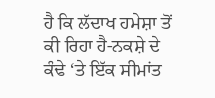ਹੈ ਕਿ ਲੱਦਾਖ ਹਮੇਸ਼ਾ ਤੋਂ ਕੀ ਰਿਹਾ ਹੈ-ਨਕਸ਼ੇ ਦੇ ਕੰਢੇ ‘ਤੇ ਇੱਕ ਸੀਮਾਂਤ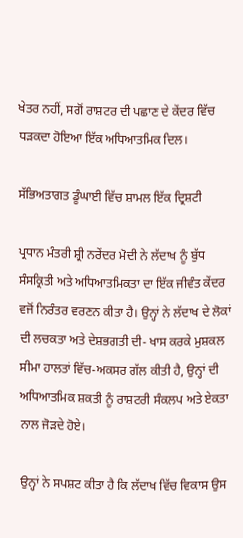ਖੇਤਰ ਨਹੀਂ, ਸਗੋਂ ਰਾਸ਼ਟਰ ਦੀ ਪਛਾਣ ਦੇ ਕੇਂਦਰ ਵਿੱਚ ਧੜਕਦਾ ਹੋਇਆ ਇੱਕ ਅਧਿਆਤਮਿਕ ਦਿਲ।

ਸੱਭਿਅਤਾਗਤ ਡੂੰਘਾਈ ਵਿੱਚ ਸ਼ਾਮਲ ਇੱਕ ਦ੍ਰਿਸ਼ਟੀ

ਪ੍ਰਧਾਨ ਮੰਤਰੀ ਸ਼੍ਰੀ ਨਰੇਂਦਰ ਮੋਦੀ ਨੇ ਲੱਦਾਖ ਨੂੰ ਬੁੱਧ ਸੰਸਕ੍ਰਿਤੀ ਅਤੇ ਅਧਿਆਤਮਿਕਤਾ ਦਾ ਇੱਕ ਜੀਵੰਤ ਕੇਂਦਰ ਵਜੋਂ ਨਿਰੰਤਰ ਵਰਣਨ ਕੀਤਾ ਹੈ। ਉਨ੍ਹਾਂ ਨੇ ਲੱਦਾਖ ਦੇ ਲੋਕਾਂ ਦੀ ਲਚਕਤਾ ਅਤੇ ਦੇਸ਼ਭਗਤੀ ਦੀ- ਖਾਸ ਕਰਕੇ ਮੁਸ਼ਕਲ ਸੀਮਾ ਹਾਲਤਾਂ ਵਿੱਚ-ਅਕਸਰ ਗੱਲ ਕੀਤੀ ਹੈ, ਉਨ੍ਹਾਂ ਦੀ ਅਧਿਆਤਮਿਕ ਸ਼ਕਤੀ ਨੂੰ ਰਾਸ਼ਟਰੀ ਸੰਕਲਪ ਅਤੇ ਏਕਤਾ ਨਾਲ ਜੋੜਦੇ ਹੋਏ।

ਉਨ੍ਹਾਂ ਨੇ ਸਪਸ਼ਟ ਕੀਤਾ ਹੈ ਕਿ ਲੱਦਾਖ ਵਿੱਚ ਵਿਕਾਸ ਉਸ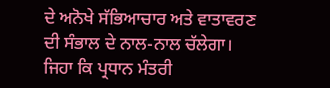ਦੇ ਅਨੋਖੇ ਸੱਭਿਆਚਾਰ ਅਤੇ ਵਾਤਾਵਰਣ ਦੀ ਸੰਭਾਲ ਦੇ ਨਾਲ-ਨਾਲ ਚੱਲੇਗਾ। ਜਿਹਾ ਕਿ ਪ੍ਰਧਾਨ ਮੰਤਰੀ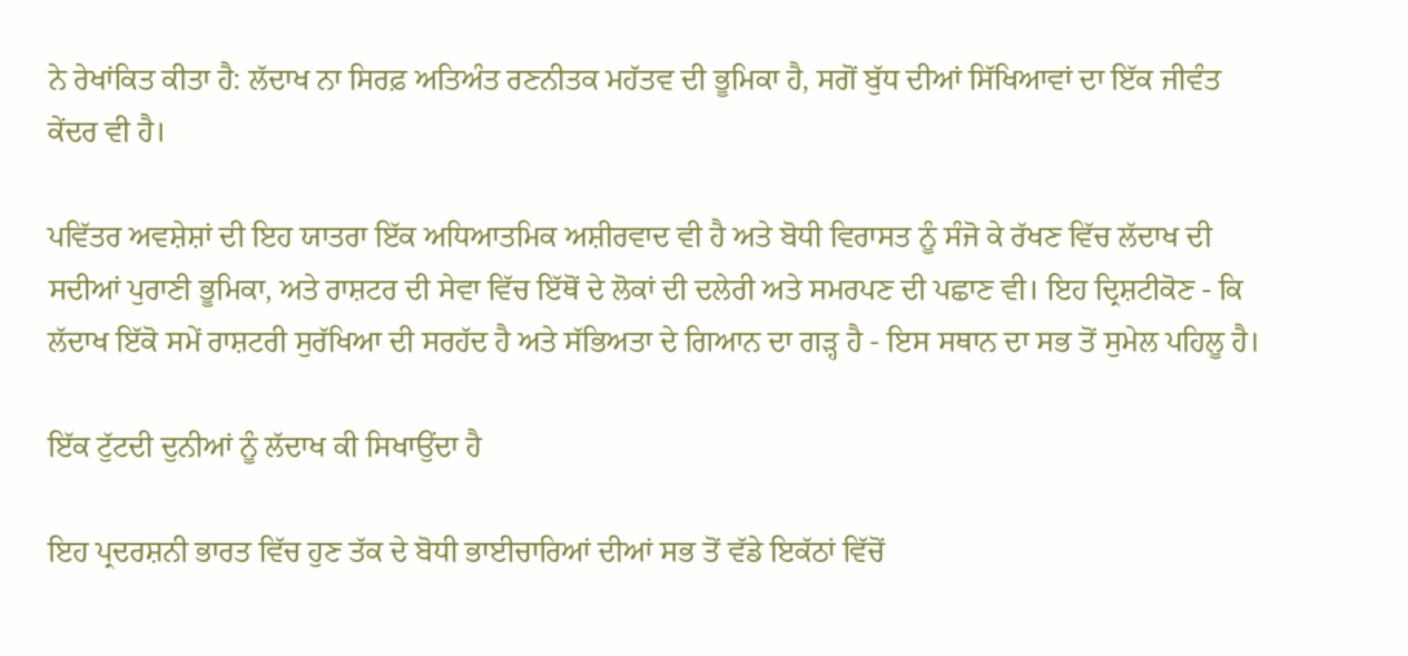ਨੇ ਰੇਖਾਂਕਿਤ ਕੀਤਾ ਹੈ: ਲੱਦਾਖ ਨਾ ਸਿਰਫ਼ ਅਤਿਅੰਤ ਰਣਨੀਤਕ ਮਹੱਤਵ ਦੀ ਭੂਮਿਕਾ ਹੈ, ਸਗੋਂ ਬੁੱਧ ਦੀਆਂ ਸਿੱਖਿਆਵਾਂ ਦਾ ਇੱਕ ਜੀਵੰਤ ਕੇਂਦਰ ਵੀ ਹੈ।

ਪਵਿੱਤਰ ਅਵਸ਼ੇਸ਼ਾਂ ਦੀ ਇਹ ਯਾਤਰਾ ਇੱਕ ਅਧਿਆਤਮਿਕ ਅਸ਼ੀਰਵਾਦ ਵੀ ਹੈ ਅਤੇ ਬੋਧੀ ਵਿਰਾਸਤ ਨੂੰ ਸੰਜੋ ਕੇ ਰੱਖਣ ਵਿੱਚ ਲੱਦਾਖ ਦੀ ਸਦੀਆਂ ਪੁਰਾਣੀ ਭੂਮਿਕਾ, ਅਤੇ ਰਾਸ਼ਟਰ ਦੀ ਸੇਵਾ ਵਿੱਚ ਇੱਥੋਂ ਦੇ ਲੋਕਾਂ ਦੀ ਦਲੇਰੀ ਅਤੇ ਸਮਰਪਣ ਦੀ ਪਛਾਣ ਵੀ। ਇਹ ਦ੍ਰਿਸ਼ਟੀਕੋਣ - ਕਿ ਲੱਦਾਖ ਇੱਕੋ ਸਮੇਂ ਰਾਸ਼ਟਰੀ ਸੁਰੱਖਿਆ ਦੀ ਸਰਹੱਦ ਹੈ ਅਤੇ ਸੱਭਿਅਤਾ ਦੇ ਗਿਆਨ ਦਾ ਗੜ੍ਹ ਹੈ - ਇਸ ਸਥਾਨ ਦਾ ਸਭ ਤੋਂ ਸੁਮੇਲ ਪਹਿਲੂ ਹੈ।

ਇੱਕ ਟੁੱਟਦੀ ਦੁਨੀਆਂ ਨੂੰ ਲੱਦਾਖ ਕੀ ਸਿਖਾਉਂਦਾ ਹੈ

ਇਹ ਪ੍ਰਦਰਸ਼ਨੀ ਭਾਰਤ ਵਿੱਚ ਹੁਣ ਤੱਕ ਦੇ ਬੋਧੀ ਭਾਈਚਾਰਿਆਂ ਦੀਆਂ ਸਭ ਤੋਂ ਵੱਡੇ ਇਕੱਠਾਂ ਵਿੱਚੋਂ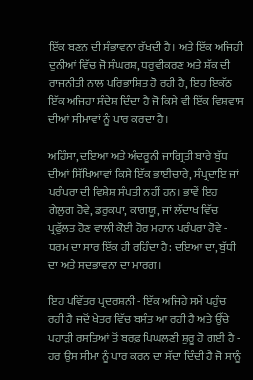ਇੱਕ ਬਣਨ ਦੀ ਸੰਭਾਵਨਾ ਰੱਖਦੀ ਹੈ। ਅਤੇ ਇੱਕ ਅਜਿਹੀ ਦੁਨੀਆਂ ਵਿੱਚ ਜੋ ਸੰਘਰਸ਼, ਧਰੁਵੀਕਰਣ ਅਤੇ ਸ਼ੱਕ ਦੀ ਰਾਜਨੀਤੀ ਨਾਲ ਪਰਿਭਾਸ਼ਿਤ ਹੋ ਰਹੀ ਹੈ, ਇਹ ਇਕੱਠ ਇੱਕ ਅਜਿਹਾ ਸੰਦੇਸ਼ ਦਿੰਦਾ ਹੈ ਜੋ ਕਿਸੇ ਵੀ ਇੱਕ ਵਿਸ਼ਵਾਸ ਦੀਆਂ ਸੀਮਾਵਾਂ ਨੂੰ ਪਾਰ ਕਰਦਾ ਹੈ।

ਅਹਿੰਸਾ, ਦਇਆ ਅਤੇ ਅੰਦਰੂਨੀ ਜਾਗ੍ਰਿਤੀ ਬਾਰੇ ਬੁੱਧ ਦੀਆਂ ਸਿੱਖਿਆਵਾਂ ਕਿਸੇ ਇੱਕ ਭਾਈਚਾਰੇ, ਸੰਪ੍ਰਦਾਇ ਜਾਂ ਪਰੰਪਰਾ ਦੀ ਵਿਸ਼ੇਸ਼ ਸੰਪਤੀ ਨਹੀਂ ਹਨ। ਭਾਵੇਂ ਇਹ ਗੇਲੁਗ ਹੋਵੇ, ਡਰੁਕਪਾ, ਕਾਗਯੂ, ਜਾਂ ਲੱਦਾਖ ਵਿੱਚ ਪ੍ਰਫੁੱਲਤ ਹੋਣ ਵਾਲੀ ਕੋਈ ਹੋਰ ਮਹਾਨ ਪਰੰਪਰਾ ਹੋਵੇ - ਧਰਮ ਦਾ ਸਾਰ ਇੱਕ ਹੀ ਰਹਿੰਦਾ ਹੈ: ਦਇਆ ਦਾ, ਬੁੱਧੀ ਦਾ ਅਤੇ ਸਦਭਾਵਨਾ ਦਾ ਮਾਰਗ।

ਇਹ ਪਵਿੱਤਰ ਪ੍ਰਦਰਸ਼ਨੀ - ਇੱਕ ਅਜਿਹੇ ਸਮੇਂ ਪਹੁੰਚ ਰਹੀ ਹੈ ਜਦੋਂ ਖੇਤਰ ਵਿੱਚ ਬਸੰਤ ਆ ਰਹੀ ਹੈ ਅਤੇ ਉੱਚੇ ਪਹਾੜੀ ਰਸਤਿਆਂ ਤੋਂ ਬਰਫ਼ ਪਿਘਲਣੀ ਸ਼ੁਰੂ ਹੋ ਗਈ ਹੈ - ਹਰ ਉਸ ਸੀਮਾ ਨੂੰ ਪਾਰ ਕਰਨ ਦਾ ਸੱਦਾ ਦਿੰਦੀ ਹੈ ਜੋ ਸਾਨੂੰ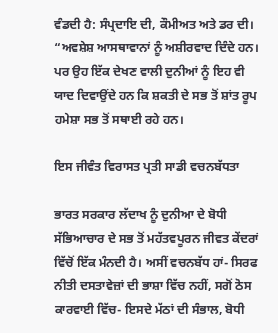ਵੰਡਦੀ ਹੈ: ਸੰਪ੍ਰਦਾਇ ਦੀ, ਕੌਮੀਅਤ ਅਤੇ ਡਰ ਦੀ। “ਅਵਸ਼ੇਸ਼ ਆਸਥਾਵਾਨਾਂ ਨੂੰ ਅਸ਼ੀਰਵਾਦ ਦਿੰਦੇ ਹਨ। ਪਰ ਉਹ ਇੱਕ ਦੇਖਣ ਵਾਲੀ ਦੁਨੀਆਂ ਨੂੰ ਇਹ ਵੀ ਯਾਦ ਦਿਵਾਉਂਦੇ ਹਨ ਕਿ ਸ਼ਕਤੀ ਦੇ ਸਭ ਤੋਂ ਸ਼ਾਂਤ ਰੂਪ ਹਮੇਸ਼ਾ ਸਭ ਤੋਂ ਸਥਾਈ ਰਹੇ ਹਨ।

ਇਸ ਜੀਵੰਤ ਵਿਰਾਸਤ ਪ੍ਰਤੀ ਸਾਡੀ ਵਚਨਬੱਧਤਾ

ਭਾਰਤ ਸਰਕਾਰ ਲੱਦਾਖ ਨੂੰ ਦੁਨੀਆ ਦੇ ਬੋਧੀ ਸੱਭਿਆਚਾਰ ਦੇ ਸਭ ਤੋਂ ਮਹੱਤਵਪੂਰਨ ਜੀਵਤ ਕੇਂਦਰਾਂ ਵਿੱਚੋਂ ਇੱਕ ਮੰਨਦੀ ਹੈ। ਅਸੀਂ ਵਚਨਬੱਧ ਹਾਂ- ਸਿਰਫ ਨੀਤੀ ਦਸਤਾਵੇਜ਼ਾਂ ਦੀ ਭਾਸ਼ਾ ਵਿੱਚ ਨਹੀਂ, ਸਗੋਂ ਠੋਸ ਕਾਰਵਾਈ ਵਿੱਚ- ਇਸਦੇ ਮੱਠਾਂ ਦੀ ਸੰਭਾਲ, ਬੋਧੀ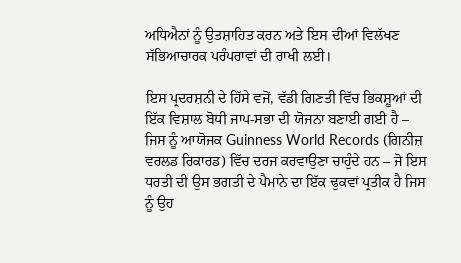ਅਧਿਐਨਾਂ ਨੂੰ ਉਤਸ਼ਾਹਿਤ ਕਰਨ ਅਤੇ ਇਸ ਦੀਆਂ ਵਿਲੱਖਣ ਸੱਭਿਆਚਾਰਕ ਪਰੰਪਰਾਵਾਂ ਦੀ ਰਾਖੀ ਲਈ।

ਇਸ ਪ੍ਰਦਰਸ਼ਨੀ ਦੇ ਹਿੱਸੇ ਵਜੋਂ, ਵੱਡੀ ਗਿਣਤੀ ਵਿੱਚ ਭਿਕਸ਼ੂਆਂ ਦੀ ਇੱਕ ਵਿਸ਼ਾਲ ਬੋਧੀ ਜਾਪ-ਸਭਾ ਦੀ ਯੋਜਨਾ ਬਣਾਈ ਗਈ ਹੈ – ਜਿਸ ਨੂੰ ਆਯੋਜਕ Guinness World Records (ਗਿਨੀਜ਼ ਵਰਲਡ ਰਿਕਾਰਡ) ਵਿੱਚ ਦਰਜ ਕਰਵਾਉਣਾ ਚਾਹੁੰਦੇ ਹਨ – ਜੋ ਇਸ ਧਰਤੀ ਦੀ ਉਸ ਭਗਤੀ ਦੇ ਪੈਮਾਨੇ ਦਾ ਇੱਕ ਢੁਕਵਾਂ ਪ੍ਰਤੀਕ ਹੈ ਜਿਸ ਨੂੰ ਉਹ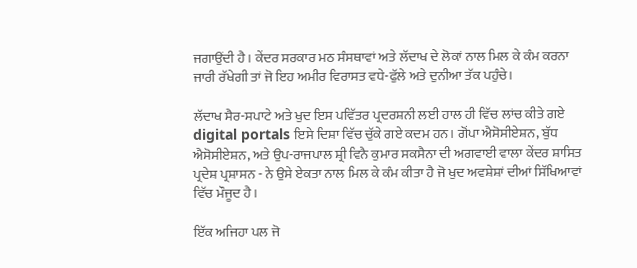ਜਗਾਉਂਦੀ ਹੈ। ਕੇਂਦਰ ਸਰਕਾਰ ਮਠ ਸੰਸਥਾਵਾਂ ਅਤੇ ਲੱਦਾਖ ਦੇ ਲੋਕਾਂ ਨਾਲ ਮਿਲ ਕੇ ਕੰਮ ਕਰਨਾ ਜਾਰੀ ਰੱਖੇਗੀ ਤਾਂ ਜੋ ਇਹ ਅਮੀਰ ਵਿਰਾਸਤ ਵਧੇ-ਫੁੱਲੇ ਅਤੇ ਦੁਨੀਆ ਤੱਕ ਪਹੁੰਚੇ।

ਲੱਦਾਖ ਸੈਰ-ਸਪਾਟੇ ਅਤੇ ਖੁਦ ਇਸ ਪਵਿੱਤਰ ਪ੍ਰਦਰਸ਼ਨੀ ਲਈ ਹਾਲ ਹੀ ਵਿੱਚ ਲਾਂਚ ਕੀਤੇ ਗਏ digital portals ਇਸੇ ਦਿਸ਼ਾ ਵਿੱਚ ਚੁੱਕੇ ਗਏ ਕਦਮ ਹਨ। ਗੋਂਪਾ ਐਸੋਸੀਏਸ਼ਨ, ਬੁੱਧ ਐਸੋਸੀਏਸ਼ਨ, ਅਤੇ ਉਪ-ਰਾਜਪਾਲ ਸ਼੍ਰੀ ਵਿਨੈ ਕੁਮਾਰ ਸਕਸੈਨਾ ਦੀ ਅਗਵਾਈ ਵਾਲਾ ਕੇਂਦਰ ਸ਼ਾਸਿਤ ਪ੍ਰਦੇਸ਼ ਪ੍ਰਸ਼ਾਸਨ - ਨੇ ਉਸੇ ਏਕਤਾ ਨਾਲ ਮਿਲ ਕੇ ਕੰਮ ਕੀਤਾ ਹੈ ਜੋ ਖੁਦ ਅਵਸ਼ੇਸ਼ਾਂ ਦੀਆਂ ਸਿੱਖਿਆਵਾਂ ਵਿੱਚ ਮੌਜੂਦ ਹੈ।

ਇੱਕ ਅਜਿਹਾ ਪਲ ਜੋ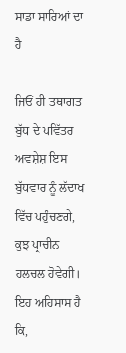ਸਾਡਾ ਸਾਰਿਆਂ ਦਾ ਹੈ

ਜਿਓਂ ਹੀ ਤਥਾਗਤ ਬੁੱਧ ਦੇ ਪਵਿੱਤਰ ਅਵਸ਼ੇਸ਼ ਇਸ ਬੁੱਧਵਾਰ ਨੂੰ ਲੱਦਾਖ ਵਿੱਚ ਪਹੁੰਚਣਗੇ, ਕੁਝ ਪ੍ਰਾਚੀਨ ਹਲਚਲ ਹੋਵੇਗੀ। ਇਹ ਅਹਿਸਾਸ ਹੈ ਕਿ,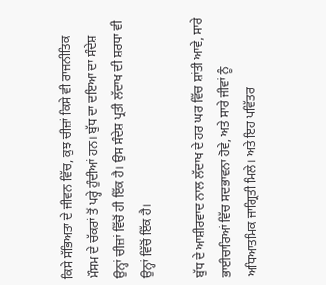ਕਿਸੇ ਸੱਭਿਅਤਾ ਦੇ ਜੀਵਨ ਵਿੱਚ, ਕੁਝ ਚੀਜ਼ਾਂ ਕਿਸੇ ਵੀ ਰਾਜਨੀਤਿਕ ਮੌਸਮ ਦੇ ਚੱਕਰਾਂ ਤੋਂ ਪਰ੍ਹੇ ਹੁੰਦੀਆਂ ਹਨ। ਬੁੱਧ ਦਾ ਦਇਆ ਦਾ ਸੰਦੇਸ਼ ਉਨ੍ਹਾਂ ਚੀਜ਼ਾਂ ਵਿੱਚੋਂ ਹੀ ਇੱਕ ਹੈ। ਉਸ ਸੰਦੇਸ਼ ਪ੍ਰਤੀ ਲੱਦਾਖ ਦੀ ਸ਼ਰਧਾ ਵੀ ਉਨ੍ਹਾਂ ਵਿੱਚੋਂ ਇੱਕ ਹੈ।

ਬੁੱਧ ਦੇ ਆਸ਼ੀਰਵਾਦ ਨਾਲ ਲੱਦਾਖ ਦੇ ਹਰ ਘਰ ਵਿੱਚ ਸ਼ਾਂਤੀ ਆਵੇ, ਸਾਰੇ ਭਾਈਚਾਰਿਆਂ ਵਿੱਚ ਸਦਭਾਵਨਾ ਹੋਵੇ, ਅਤੇ ਸਾਰੇ ਜੀਵਾਂ ਨੂੰ ਅਧਿਆਤਮਿਕ ਜਾਗ੍ਰਿਤੀ ਮਿਲੇ। ਅਤੇ ਇਹ ਪਵਿੱਤਰ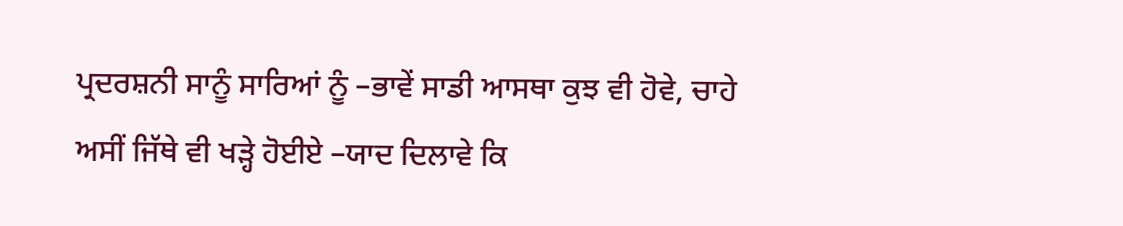ਪ੍ਰਦਰਸ਼ਨੀ ਸਾਨੂੰ ਸਾਰਿਆਂ ਨੂੰ –ਭਾਵੇਂ ਸਾਡੀ ਆਸਥਾ ਕੁਝ ਵੀ ਹੋਵੇ, ਚਾਹੇ ਅਸੀਂ ਜਿੱਥੇ ਵੀ ਖੜ੍ਹੇ ਹੋਈਏ –ਯਾਦ ਦਿਲਾਵੇ ਕਿ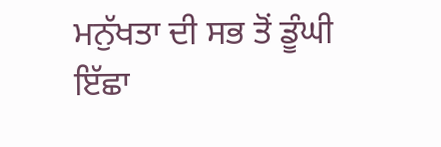ਮਨੁੱਖਤਾ ਦੀ ਸਭ ਤੋਂ ਡੂੰਘੀ ਇੱਛਾ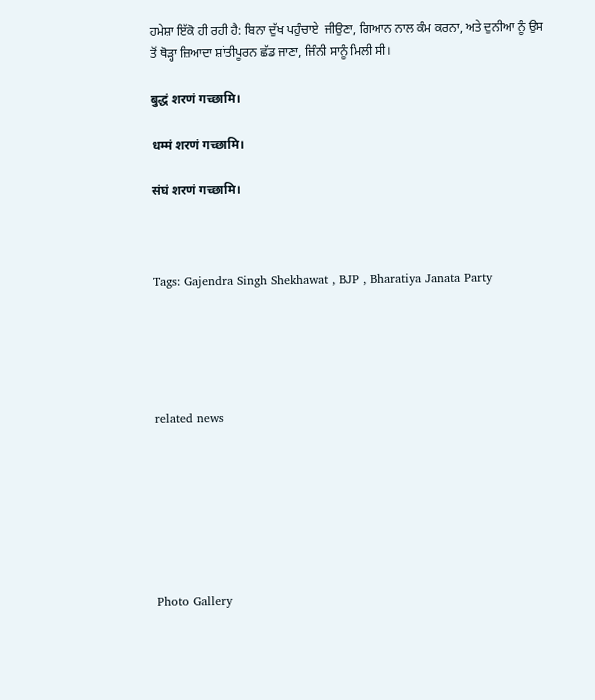ਹਮੇਸ਼ਾ ਇੱਕੋ ਹੀ ਰਹੀ ਹੈ: ਬਿਨਾ ਦੁੱਖ ਪਹੁੰਚਾਏ  ਜੀਉਣਾ, ਗਿਆਨ ਨਾਲ ਕੰਮ ਕਰਨਾ, ਅਤੇ ਦੁਨੀਆ ਨੂੰ ਉਸ ਤੋਂ ਥੋੜ੍ਹਾ ਜ਼ਿਆਦਾ ਸ਼ਾਂਤੀਪੂਰਨ ਛੱਡ ਜਾਣਾ, ਜਿੰਨੀ ਸਾਨੂੰ ਮਿਲੀ ਸੀ।

बुद्धं शरणं गच्छामि।

धम्मं शरणं गच्छामि।

संघं शरणं गच्छामि।



Tags: Gajendra Singh Shekhawat , BJP , Bharatiya Janata Party





related news







Photo Gallery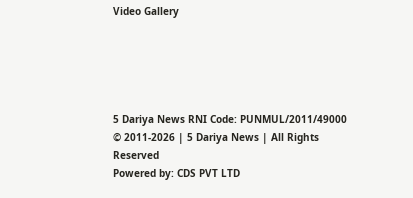Video Gallery





5 Dariya News RNI Code: PUNMUL/2011/49000
© 2011-2026 | 5 Dariya News | All Rights Reserved
Powered by: CDS PVT LTD